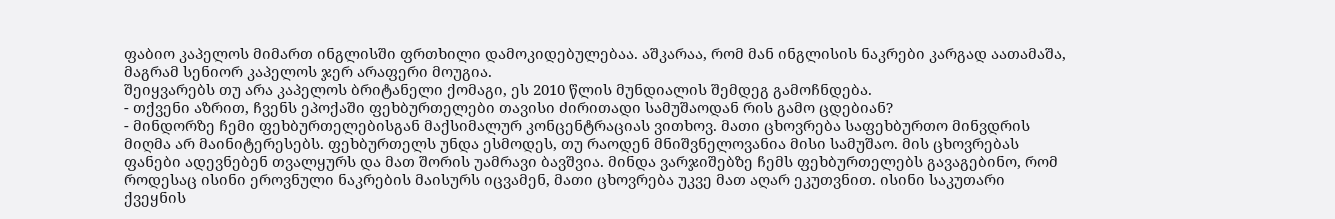ფაბიო კაპელოს მიმართ ინგლისში ფრთხილი დამოკიდებულებაა. აშკარაა, რომ მან ინგლისის ნაკრები კარგად აათამაშა, მაგრამ სენიორ კაპელოს ჯერ არაფერი მოუგია.
შეიყვარებს თუ არა კაპელოს ბრიტანელი ქომაგი, ეს 2010 წლის მუნდიალის შემდეგ გამოჩნდება.
- თქვენი აზრით, ჩვენს ეპოქაში ფეხბურთელები თავისი ძირითადი სამუშაოდან რის გამო ცდებიან?
- მინდორზე ჩემი ფეხბურთელებისგან მაქსიმალურ კონცენტრაციას ვითხოვ. მათი ცხოვრება საფეხბურთო მინვდრის მიღმა არ მაინიტერესებს. ფეხბურთელს უნდა ესმოდეს, თუ რაოდენ მნიშვნელოვანია მისი სამუშაო. მის ცხოვრებას ფანები ადევნებენ თვალყურს და მათ შორის უამრავი ბავშვია. მინდა ვარჯიშებზე ჩემს ფეხბურთელებს გავაგებინო, რომ როდესაც ისინი ეროვნული ნაკრების მაისურს იცვამენ, მათი ცხოვრება უკვე მათ აღარ ეკუთვნით. ისინი საკუთარი ქვეყნის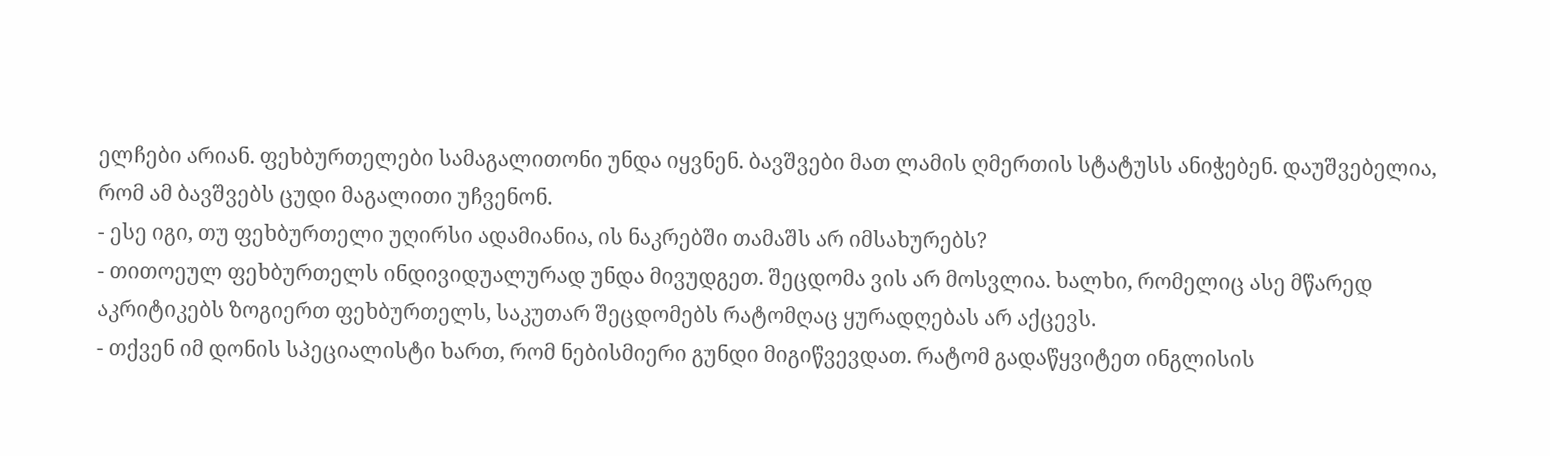ელჩები არიან. ფეხბურთელები სამაგალითონი უნდა იყვნენ. ბავშვები მათ ლამის ღმერთის სტატუსს ანიჭებენ. დაუშვებელია, რომ ამ ბავშვებს ცუდი მაგალითი უჩვენონ.
- ესე იგი, თუ ფეხბურთელი უღირსი ადამიანია, ის ნაკრებში თამაშს არ იმსახურებს?
- თითოეულ ფეხბურთელს ინდივიდუალურად უნდა მივუდგეთ. შეცდომა ვის არ მოსვლია. ხალხი, რომელიც ასე მწარედ აკრიტიკებს ზოგიერთ ფეხბურთელს, საკუთარ შეცდომებს რატომღაც ყურადღებას არ აქცევს.
- თქვენ იმ დონის სპეციალისტი ხართ, რომ ნებისმიერი გუნდი მიგიწვევდათ. რატომ გადაწყვიტეთ ინგლისის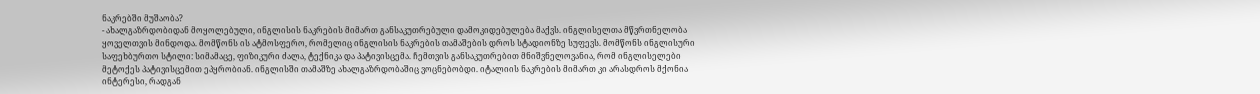ნაკრებში მუშაობა?
- ახალგაზრდობიდან მოყოლებული, ინგლისის ნაკრების მიმართ განსაკუთრებული დამოკიდებულება მაქვს. ინგლისელთა მწვრთნელობა ყოველთვის მინდოდა. მომწონს ის ატმოსფერო, რომელიც ინგლისის ნაკრების თამაშების დროს სტადიონზე სუფევს. მომწონს ინგლისური საფეხბურთო სტილი: სიმამაცე, ფიზიკური ძალა, ტექნიკა და პატივისცემა. ჩემთვის განსაკუთრებით მნიშვნელოვანია, რომ ინგლისელები მეტოქეს პატივისცემით ეპყრობიან. ინგლისში თამაშზე ახალგაზრდობაშიც ვოცნებობდი. იტალიის ნაკრების მიმართ კი არასდროს მქონია ინტერესი, რადგან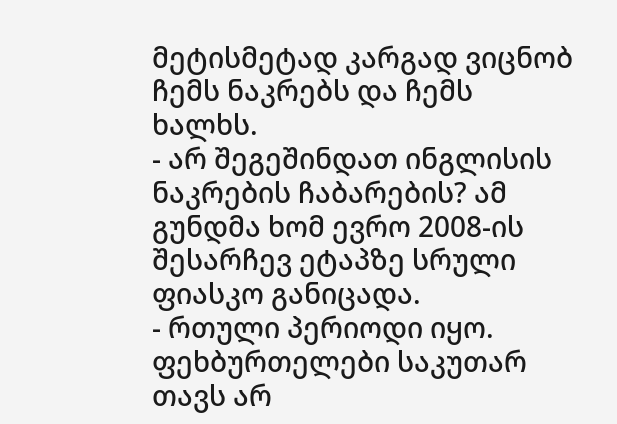მეტისმეტად კარგად ვიცნობ ჩემს ნაკრებს და ჩემს ხალხს.
- არ შეგეშინდათ ინგლისის ნაკრების ჩაბარების? ამ გუნდმა ხომ ევრო 2008-ის შესარჩევ ეტაპზე სრული ფიასკო განიცადა.
- რთული პერიოდი იყო. ფეხბურთელები საკუთარ თავს არ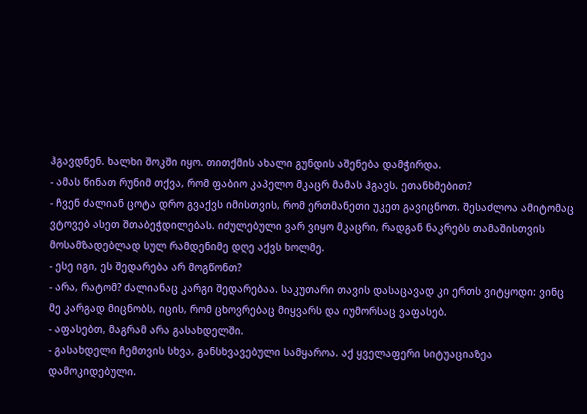ჰგავდნენ. ხალხი შოკში იყო. თითქმის ახალი გუნდის აშენება დამჭირდა.
- ამას წინათ რუნიმ თქვა, რომ ფაბიო კაპელო მკაცრ მამას ჰგავს. ეთანხმებით?
- ჩვენ ძალიან ცოტა დრო გვაქვს იმისთვის, რომ ერთმანეთი უკეთ გავიცნოთ. შესაძლოა ამიტომაც ვტოვებ ასეთ შთაბეჭდილებას. იძულებული ვარ ვიყო მკაცრი, რადგან ნაკრებს თამაშისთვის მოსამზადებლად სულ რამდენიმე დღე აქვს ხოლმე.
- ესე იგი, ეს შედარება არ მოგწონთ?
- არა, რატომ? ძალიანაც კარგი შედარებაა. საკუთარი თავის დასაცავად კი ერთს ვიტყოდი: ვინც მე კარგად მიცნობს, იცის, რომ ცხოვრებაც მიყვარს და იუმორსაც ვაფასებ.
- აფასებთ, მაგრამ არა გასახდელში.
- გასახდელი ჩემთვის სხვა, განსხვავებული სამყაროა. აქ ყველაფერი სიტუაციაზეა დამოკიდებული.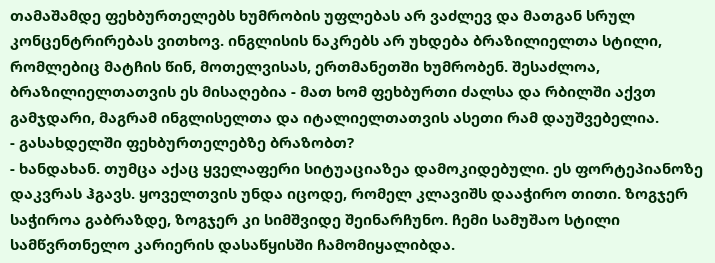თამაშამდე ფეხბურთელებს ხუმრობის უფლებას არ ვაძლევ და მათგან სრულ კონცენტრირებას ვითხოვ. ინგლისის ნაკრებს არ უხდება ბრაზილიელთა სტილი, რომლებიც მატჩის წინ, მოთელვისას, ერთმანეთში ხუმრობენ. შესაძლოა, ბრაზილიელთათვის ეს მისაღებია - მათ ხომ ფეხბურთი ძალსა და რბილში აქვთ გამჯდარი, მაგრამ ინგლისელთა და იტალიელთათვის ასეთი რამ დაუშვებელია.
- გასახდელში ფეხბურთელებზე ბრაზობთ?
- ხანდახან. თუმცა აქაც ყველაფერი სიტუაციაზეა დამოკიდებული. ეს ფორტეპიანოზე დაკვრას ჰგავს. ყოველთვის უნდა იცოდე, რომელ კლავიშს დააჭირო თითი. ზოგჯერ საჭიროა გაბრაზდე, ზოგჯერ კი სიმშვიდე შეინარჩუნო. ჩემი სამუშაო სტილი სამწვრთნელო კარიერის დასაწყისში ჩამომიყალიბდა.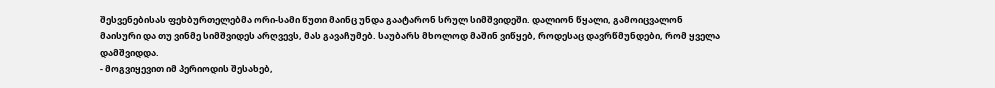შესვენებისას ფეხბურთელებმა ორი-სამი წუთი მაინც უნდა გაატარონ სრულ სიმშვიდეში. დალიონ წყალი, გამოიცვალონ მაისური და თუ ვინმე სიმშვიდეს არღვევს, მას გავაჩუმებ. საუბარს მხოლოდ მაშინ ვიწყებ, როდესაც დავრწმუნდები, რომ ყველა დამშვიდდა.
- მოგვიყევით იმ პერიოდის შესახებ,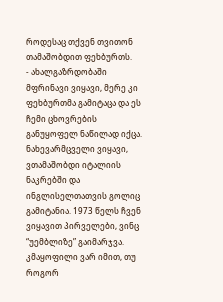როდესაც თქვენ თვითონ თამაშობდით ფეხბურთს.
- ახალგაზრდობაში მფრინავი ვიყავი, მერე კი ფეხბურთმა გამიტაცა და ეს ჩემი ცხოვრების განუყოფელ ნაწილად იქცა. ნახევარმცველი ვიყავი, ვთამაშობდი იტალიის ნაკრებში და ინგლისელთათვის გოლიც გამიტანია. 1973 წელს ჩვენ ვიყავით პირველები, ვინც “უემბლიზე” გაიმარჯვა. კმაყოფილი ვარ იმით, თუ როგორ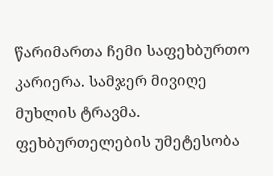წარიმართა ჩემი საფეხბურთო კარიერა. სამჯერ მივიღე მუხლის ტრავმა. ფეხბურთელების უმეტესობა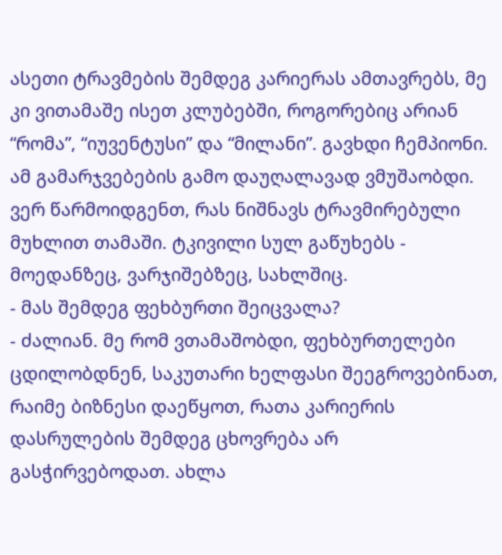ასეთი ტრავმების შემდეგ კარიერას ამთავრებს, მე კი ვითამაშე ისეთ კლუბებში, როგორებიც არიან “რომა”, “იუვენტუსი” და “მილანი”. გავხდი ჩემპიონი. ამ გამარჯვებების გამო დაუღალავად ვმუშაობდი. ვერ წარმოიდგენთ, რას ნიშნავს ტრავმირებული მუხლით თამაში. ტკივილი სულ გაწუხებს - მოედანზეც, ვარჯიშებზეც, სახლშიც.
- მას შემდეგ ფეხბურთი შეიცვალა?
- ძალიან. მე რომ ვთამაშობდი, ფეხბურთელები ცდილობდნენ, საკუთარი ხელფასი შეეგროვებინათ, რაიმე ბიზნესი დაეწყოთ, რათა კარიერის დასრულების შემდეგ ცხოვრება არ გასჭირვებოდათ. ახლა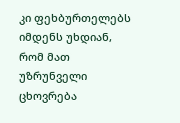კი ფეხბურთელებს იმდენს უხდიან, რომ მათ უზრუნველი ცხოვრება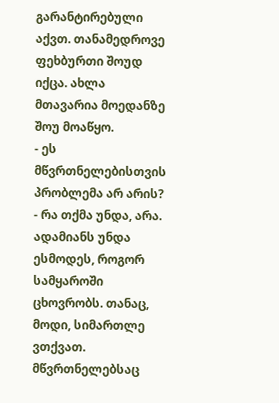გარანტირებული აქვთ. თანამედროვე ფეხბურთი შოუდ იქცა. ახლა მთავარია მოედანზე შოუ მოაწყო.
- ეს მწვრთნელებისთვის პრობლემა არ არის?
- რა თქმა უნდა, არა. ადამიანს უნდა ესმოდეს, როგორ სამყაროში ცხოვრობს. თანაც, მოდი, სიმართლე ვთქვათ. მწვრთნელებსაც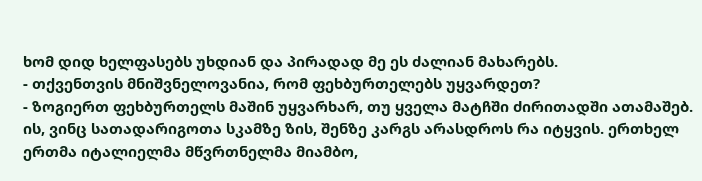ხომ დიდ ხელფასებს უხდიან და პირადად მე ეს ძალიან მახარებს.
- თქვენთვის მნიშვნელოვანია, რომ ფეხბურთელებს უყვარდეთ?
- ზოგიერთ ფეხბურთელს მაშინ უყვარხარ, თუ ყველა მატჩში ძირითადში ათამაშებ. ის, ვინც სათადარიგოთა სკამზე ზის, შენზე კარგს არასდროს რა იტყვის. ერთხელ ერთმა იტალიელმა მწვრთნელმა მიამბო,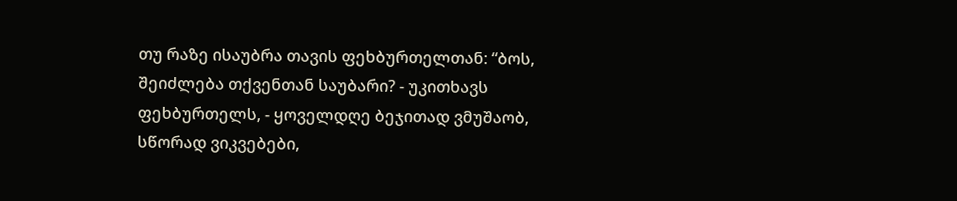თუ რაზე ისაუბრა თავის ფეხბურთელთან: “ბოს, შეიძლება თქვენთან საუბარი? - უკითხავს ფეხბურთელს, - ყოველდღე ბეჯითად ვმუშაობ, სწორად ვიკვებები,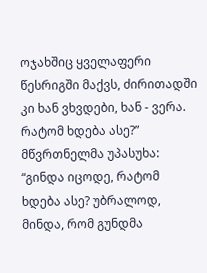ოჯახშიც ყველაფერი წესრიგში მაქვს, ძირითადში კი ხან ვხვდები, ხან - ვერა. რატომ ხდება ასე?” მწვრთნელმა უპასუხა: “გინდა იცოდე, რატომ ხდება ასე? უბრალოდ, მინდა, რომ გუნდმა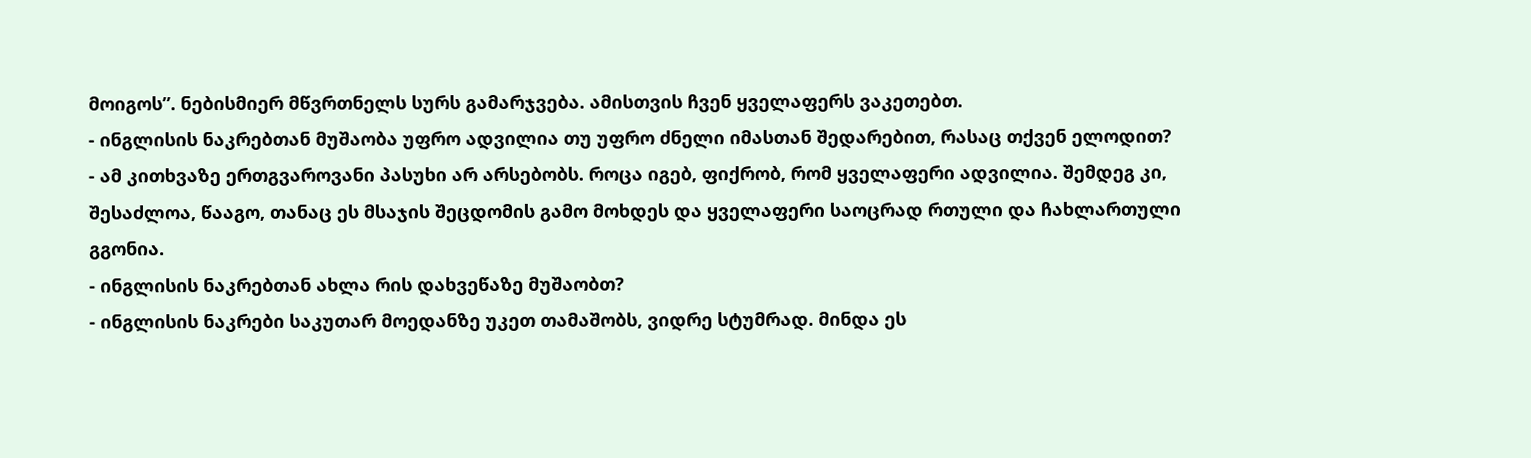მოიგოს”. ნებისმიერ მწვრთნელს სურს გამარჯვება. ამისთვის ჩვენ ყველაფერს ვაკეთებთ.
- ინგლისის ნაკრებთან მუშაობა უფრო ადვილია თუ უფრო ძნელი იმასთან შედარებით, რასაც თქვენ ელოდით?
- ამ კითხვაზე ერთგვაროვანი პასუხი არ არსებობს. როცა იგებ, ფიქრობ, რომ ყველაფერი ადვილია. შემდეგ კი, შესაძლოა, წააგო, თანაც ეს მსაჯის შეცდომის გამო მოხდეს და ყველაფერი საოცრად რთული და ჩახლართული გგონია.
- ინგლისის ნაკრებთან ახლა რის დახვეწაზე მუშაობთ?
- ინგლისის ნაკრები საკუთარ მოედანზე უკეთ თამაშობს, ვიდრე სტუმრად. მინდა ეს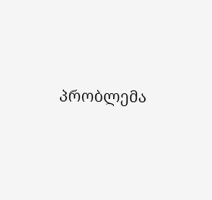პრობლემა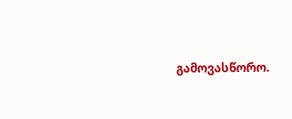გამოვასწორო.